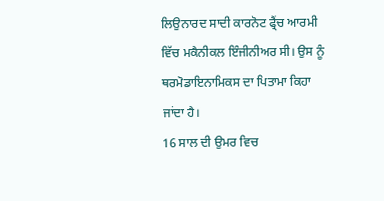ਲਿਉਨਾਰਦ ਸਾਦੀ ਕਾਰਨੋਟ ਫ੍ਰੈਂਚ ਆਰਮੀ ਵਿੱਚ ਮਕੈਨੀਕਲ ਇੰਜੀਨੀਅਰ ਸੀ। ਉਸ ਨੂੰ ਥਰਮੋਡਾਇਨਾਮਿਕਸ ਦਾ ਪਿਤਾਮਾ ਕਿਹਾ ਜਾਂਦਾ ਹੈ।
16 ਸਾਲ ਦੀ ਉਮਰ ਵਿਚ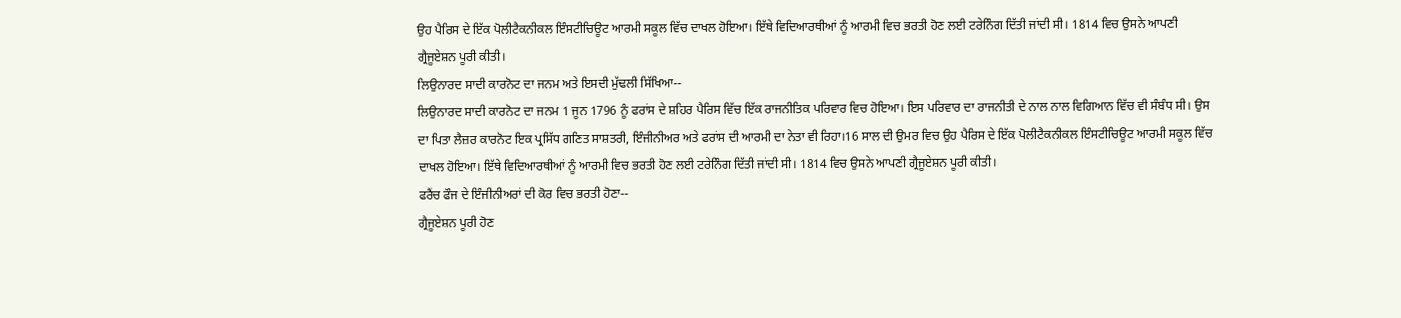ਉਹ ਪੈਰਿਸ ਦੇ ਇੱਕ ਪੋਲੀਟੈਕਨੀਕਲ ਇੰਸਟੀਚਿਊਟ ਆਰਮੀ ਸਕੂਲ ਵਿੱਚ ਦਾਖਲ ਹੋਇਆ। ਇੱਥੇ ਵਿਦਿਆਰਥੀਆਂ ਨੂੰ ਆਰਮੀ ਵਿਚ ਭਰਤੀ ਹੋਣ ਲਈ ਟਰੇਨਿੰਗ ਦਿੱਤੀ ਜਾਂਦੀ ਸੀ। 1814 ਵਿਚ ਉਸਨੇ ਆਪਣੀ ਗ੍ਰੈਜੂਏਸ਼ਨ ਪੂਰੀ ਕੀਤੀ।
ਲਿਉਨਾਰਦ ਸਾਦੀ ਕਾਰਨੋਟ ਦਾ ਜਨਮ ਅਤੇ ਇਸਦੀ ਮੁੱਢਲੀ ਸਿੱਖਿਆ--
ਲਿਉਨਾਰਦ ਸਾਦੀ ਕਾਰਨੋਟ ਦਾ ਜਨਮ 1 ਜੂਨ 1796 ਨੂੰ ਫਰਾਂਸ ਦੇ ਸ਼ਹਿਰ ਪੈਰਿਸ ਵਿੱਚ ਇੱਕ ਰਾਜਨੀਤਿਕ ਪਰਿਵਾਰ ਵਿਚ ਹੋਇਆ। ਇਸ ਪਰਿਵਾਰ ਦਾ ਰਾਜਨੀਤੀ ਦੇ ਨਾਲ ਨਾਲ ਵਿਗਿਆਨ ਵਿੱਚ ਵੀ ਸੰਬੰਧ ਸੀ। ਉਸ ਦਾ ਪਿਤਾ ਲੈਜ਼ਰ ਕਾਰਨੋਟ ਇਕ ਪ੍ਰਸਿੱਧ ਗਣਿਤ ਸਾਸ਼ਤਰੀ, ਇੰਜੀਨੀਅਰ ਅਤੇ ਫਰਾਂਸ ਦੀ ਆਰਮੀ ਦਾ ਨੇਤਾ ਵੀ ਰਿਹਾ।16 ਸਾਲ ਦੀ ਉਮਰ ਵਿਚ ਉਹ ਪੈਰਿਸ ਦੇ ਇੱਕ ਪੋਲੀਟੈਕਨੀਕਲ ਇੰਸਟੀਚਿਊਟ ਆਰਮੀ ਸਕੂਲ ਵਿੱਚ ਦਾਖਲ ਹੋਇਆ। ਇੱਥੇ ਵਿਦਿਆਰਥੀਆਂ ਨੂੰ ਆਰਮੀ ਵਿਚ ਭਰਤੀ ਹੋਣ ਲਈ ਟਰੇਨਿੰਗ ਦਿੱਤੀ ਜਾਂਦੀ ਸੀ। 1814 ਵਿਚ ਉਸਨੇ ਆਪਣੀ ਗ੍ਰੈਜੂਏਸ਼ਨ ਪੂਰੀ ਕੀਤੀ।
ਫਰੈਂਚ ਫੌਜ ਦੇ ਇੰਜੀਨੀਅਰਾਂ ਦੀ ਕੋਰ ਵਿਚ ਭਰਤੀ ਹੋਣਾ--
ਗ੍ਰੈਜੂਏਸ਼ਨ ਪੂਰੀ ਹੋਣ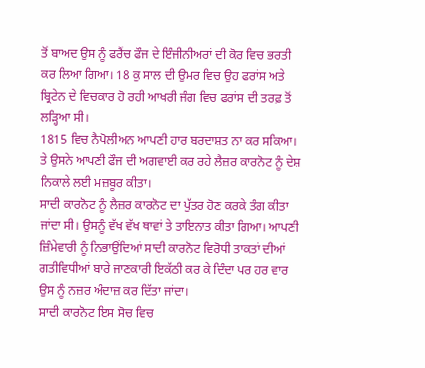ਤੋਂ ਬਾਅਦ ਉਸ ਨੂੰ ਫਰੈਂਚ ਫੌਜ ਦੇ ਇੰਜੀਨੀਅਰਾਂ ਦੀ ਕੋਰ ਵਿਚ ਭਰਤੀ ਕਰ ਲਿਆ ਗਿਆ। 18 ਕੁ ਸਾਲ ਦੀ ਉਮਰ ਵਿਚ ਉਹ ਫਰਾਂਸ ਅਤੇ ਬ੍ਰਿਟੇਨ ਦੇ ਵਿਚਕਾਰ ਹੋ ਰਹੀ ਆਖਰੀ ਜੰਗ ਵਿਚ ਫਰਾਂਸ ਦੀ ਤਰਫ਼ ਤੋਂ ਲੜ੍ਹਿਆ ਸੀ।
1815 ਵਿਚ ਨੈਪੋਲੀਅਨ ਆਪਣੀ ਹਾਰ ਬਰਦਾਸ਼ਤ ਨਾ ਕਰ ਸਕਿਆ। ਤੇ ਉਸਨੇ ਆਪਣੀ ਫੌਜ ਦੀ ਅਗਵਾਈ ਕਰ ਰਹੇ ਲੈਜ਼ਰ ਕਾਰਨੋਟ ਨੂੰ ਦੇਸ਼ ਨਿਕਾਲੇ ਲਈ ਮਜ਼ਬੂਰ ਕੀਤਾ।
ਸਾਦੀ ਕਾਰਨੋਟ ਨੂੰ ਲੈਜ਼ਰ ਕਾਰਨੋਟ ਦਾ ਪੁੱਤਰ ਹੋਣ ਕਰਕੇ ਤੰਗ ਕੀਤਾ ਜਾਂਦਾ ਸੀ। ਉਸਨੂੰ ਵੱਖ ਵੱਖ ਥਾਵਾਂ ਤੇ ਤਾਇਨਾਤ ਕੀਤਾ ਗਿਆ। ਆਪਣੀ ਜ਼ਿੰਮੇਵਾਰੀ ਨੂੰ ਨਿਭਾਉਂਦਿਆਂ ਸਾਦੀ ਕਾਰਨੋਟ ਵਿਰੋਧੀ ਤਾਕਤਾਂ ਦੀਆਂ ਗਤੀਵਿਧੀਆਂ ਬਾਰੇ ਜਾਣਕਾਰੀ ਇਕੱਠੀ ਕਰ ਕੇ ਦਿੰਦਾ ਪਰ ਹਰ ਵਾਰ ਉਸ ਨੂੰ ਨਜ਼ਰ ਅੰਦਾਜ਼ ਕਰ ਦਿੱਤਾ ਜਾਂਦਾ।
ਸਾਦੀ ਕਾਰਨੋਟ ਇਸ ਸੋਚ ਵਿਚ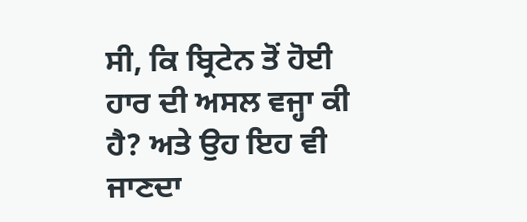ਸੀ, ਕਿ ਬ੍ਰਿਟੇਨ ਤੋਂ ਹੋਈ ਹਾਰ ਦੀ ਅਸਲ ਵਜ੍ਹਾ ਕੀ ਹੈ? ਅਤੇ ਉਹ ਇਹ ਵੀ ਜਾਣਦਾ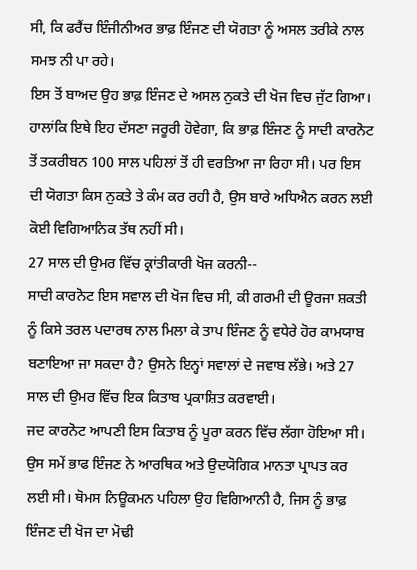ਸੀ, ਕਿ ਫਰੈਂਚ ਇੰਜੀਨੀਅਰ ਭਾਫ਼ ਇੰਜਣ ਦੀ ਯੋਗਤਾ ਨੂੰ ਅਸਲ ਤਰੀਕੇ ਨਾਲ ਸਮਝ ਨੀ ਪਾ ਰਹੇ।
ਇਸ ਤੋਂ ਬਾਅਦ ਉਹ ਭਾਫ਼ ਇੰਜਣ ਦੇ ਅਸਲ ਨੁਕਤੇ ਦੀ ਖੋਜ ਵਿਚ ਜੁੱਟ ਗਿਆ। ਹਾਲਾਂਕਿ ਇਥੇ ਇਹ ਦੱਸਣਾ ਜਰੂਰੀ ਹੋਵੇਗਾ, ਕਿ ਭਾਫ਼ ਇੰਜਣ ਨੂੰ ਸਾਦੀ ਕਾਰਨੋਟ ਤੋਂ ਤਕਰੀਬਨ 100 ਸਾਲ ਪਹਿਲਾਂ ਤੋਂ ਹੀ ਵਰਤਿਆ ਜਾ ਰਿਹਾ ਸੀ। ਪਰ ਇਸ ਦੀ ਯੋਗਤਾ ਕਿਸ ਨੁਕਤੇ ਤੇ ਕੰਮ ਕਰ ਰਹੀ ਹੈ, ਉਸ ਬਾਰੇ ਅਧਿਐਨ ਕਰਨ ਲਈ ਕੋਈ ਵਿਗਿਆਨਿਕ ਤੱਥ ਨਹੀਂ ਸੀ।
27 ਸਾਲ ਦੀ ਉਮਰ ਵਿੱਚ ਕ੍ਰਾਂਤੀਕਾਰੀ ਖੋਜ ਕਰਨੀ--
ਸਾਦੀ ਕਾਰਨੋਟ ਇਸ ਸਵਾਲ ਦੀ ਖੋਜ ਵਿਚ ਸੀ, ਕੀ ਗਰਮੀ ਦੀ ਊਰਜਾ ਸ਼ਕਤੀ ਨੂੰ ਕਿਸੇ ਤਰਲ ਪਦਾਰਥ ਨਾਲ ਮਿਲਾ ਕੇ ਤਾਪ ਇੰਜਣ ਨੂੰ ਵਧੇਰੇ ਹੋਰ ਕਾਮਯਾਬ ਬਣਾਇਆ ਜਾ ਸਕਦਾ ਹੈ? ਉਸਨੇ ਇਨ੍ਹਾਂ ਸਵਾਲਾਂ ਦੇ ਜਵਾਬ ਲੱਭੇ। ਅਤੇ 27 ਸਾਲ ਦੀ ਉਮਰ ਵਿੱਚ ਇਕ ਕਿਤਾਬ ਪ੍ਰਕਾਸ਼ਿਤ ਕਰਵਾਈ।
ਜਦ ਕਾਰਨੋਟ ਆਪਣੀ ਇਸ ਕਿਤਾਬ ਨੂੰ ਪੂਰਾ ਕਰਨ ਵਿੱਚ ਲੱਗਾ ਹੋਇਆ ਸੀ। ਉਸ ਸਮੇਂ ਭਾਫ ਇੰਜਣ ਨੇ ਆਰਥਿਕ ਅਤੇ ਉਦਯੋਗਿਕ ਮਾਨਤਾ ਪ੍ਰਾਪਤ ਕਰ ਲਈ ਸੀ। ਥੋਮਸ ਨਿਊਕਮਨ ਪਹਿਲਾ ਉਹ ਵਿਗਿਆਨੀ ਹੈ, ਜਿਸ ਨੂੰ ਭਾਫ਼ ਇੰਜਣ ਦੀ ਖੋਜ ਦਾ ਮੋਢੀ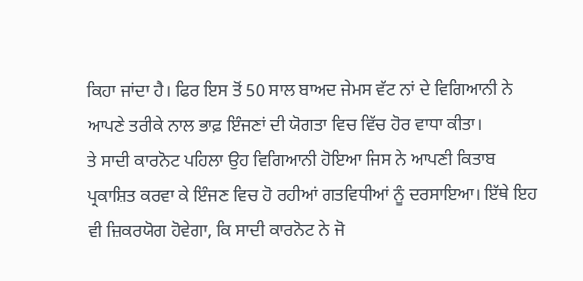ਕਿਹਾ ਜਾਂਦਾ ਹੈ। ਫਿਰ ਇਸ ਤੋਂ 50 ਸਾਲ ਬਾਅਦ ਜੇਮਸ ਵੱਟ ਨਾਂ ਦੇ ਵਿਗਿਆਨੀ ਨੇ ਆਪਣੇ ਤਰੀਕੇ ਨਾਲ ਭਾਫ਼ ਇੰਜਣਾਂ ਦੀ ਯੋਗਤਾ ਵਿਚ ਵਿੱਚ ਹੋਰ ਵਾਧਾ ਕੀਤਾ।
ਤੇ ਸਾਦੀ ਕਾਰਨੋਟ ਪਹਿਲਾ ਉਹ ਵਿਗਿਆਨੀ ਹੋਇਆ ਜਿਸ ਨੇ ਆਪਣੀ ਕਿਤਾਬ ਪ੍ਰਕਾਸ਼ਿਤ ਕਰਵਾ ਕੇ ਇੰਜਣ ਵਿਚ ਹੋ ਰਹੀਆਂ ਗਤਵਿਧੀਆਂ ਨੂੰ ਦਰਸਾਇਆ। ਇੱਥੇ ਇਹ ਵੀ ਜ਼ਿਕਰਯੋਗ ਹੋਵੇਗਾ, ਕਿ ਸਾਦੀ ਕਾਰਨੋਟ ਨੇ ਜੋ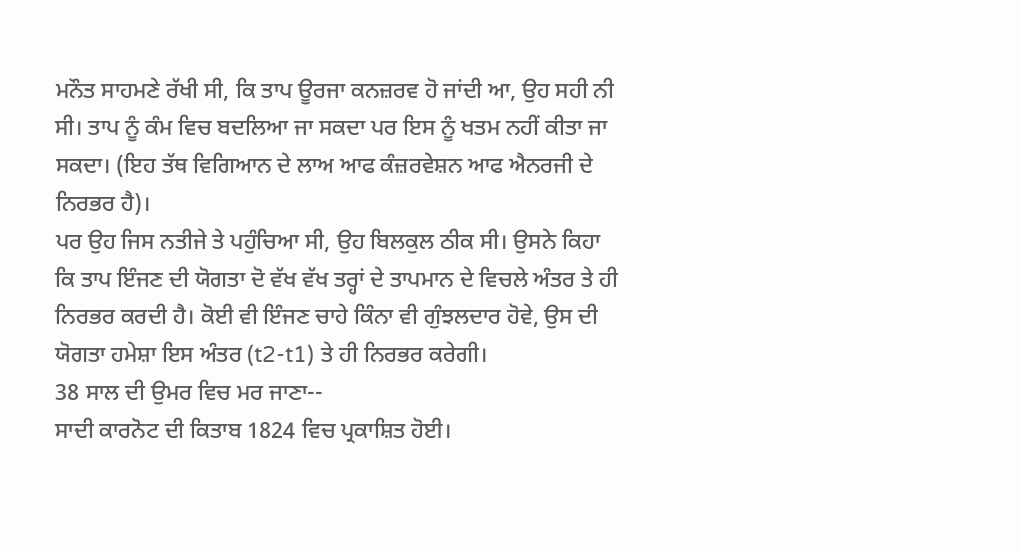ਮਨੌਤ ਸਾਹਮਣੇ ਰੱਖੀ ਸੀ, ਕਿ ਤਾਪ ਊਰਜਾ ਕਨਜ਼ਰਵ ਹੋ ਜਾਂਦੀ ਆ, ਉਹ ਸਹੀ ਨੀ ਸੀ। ਤਾਪ ਨੂੰ ਕੰਮ ਵਿਚ ਬਦਲਿਆ ਜਾ ਸਕਦਾ ਪਰ ਇਸ ਨੂੰ ਖਤਮ ਨਹੀਂ ਕੀਤਾ ਜਾ ਸਕਦਾ। (ਇਹ ਤੱਥ ਵਿਗਿਆਨ ਦੇ ਲਾਅ ਆਫ ਕੰਜ਼ਰਵੇਸ਼ਨ ਆਫ ਐਨਰਜੀ ਦੇ ਨਿਰਭਰ ਹੈ)।
ਪਰ ਉਹ ਜਿਸ ਨਤੀਜੇ ਤੇ ਪਹੁੰਚਿਆ ਸੀ, ਉਹ ਬਿਲਕੁਲ ਠੀਕ ਸੀ। ਉਸਨੇ ਕਿਹਾ ਕਿ ਤਾਪ ਇੰਜਣ ਦੀ ਯੋਗਤਾ ਦੋ ਵੱਖ ਵੱਖ ਤਰ੍ਹਾਂ ਦੇ ਤਾਪਮਾਨ ਦੇ ਵਿਚਲੇ ਅੰਤਰ ਤੇ ਹੀ ਨਿਰਭਰ ਕਰਦੀ ਹੈ। ਕੋਈ ਵੀ ਇੰਜਣ ਚਾਹੇ ਕਿੰਨਾ ਵੀ ਗੁੰਝਲਦਾਰ ਹੋਵੇ, ਉਸ ਦੀ ਯੋਗਤਾ ਹਮੇਸ਼ਾ ਇਸ ਅੰਤਰ (t2-t1) ਤੇ ਹੀ ਨਿਰਭਰ ਕਰੇਗੀ।
38 ਸਾਲ ਦੀ ਉਮਰ ਵਿਚ ਮਰ ਜਾਣਾ--
ਸਾਦੀ ਕਾਰਨੋਟ ਦੀ ਕਿਤਾਬ 1824 ਵਿਚ ਪ੍ਰਕਾਸ਼ਿਤ ਹੋਈ।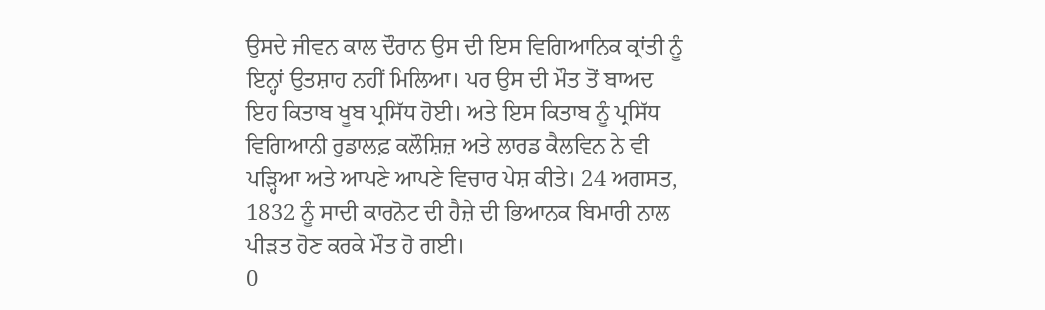ਉਸਦੇ ਜੀਵਨ ਕਾਲ ਦੌਰਾਨ ਉਸ ਦੀ ਇਸ ਵਿਗਿਆਨਿਕ ਕ੍ਰਾਂਤੀ ਨੂੰ ਇਨ੍ਹਾਂ ਉਤਸ਼ਾਹ ਨਹੀਂ ਮਿਲਿਆ। ਪਰ ਉਸ ਦੀ ਮੌਤ ਤੋਂ ਬਾਅਦ ਇਹ ਕਿਤਾਬ ਖੂਬ ਪ੍ਰਸਿੱਧ ਹੋਈ। ਅਤੇ ਇਸ ਕਿਤਾਬ ਨੂੰ ਪ੍ਰਸਿੱਧ ਵਿਗਿਆਨੀ ਰੁਡਾਲਫ਼ ਕਲੌਸ਼ਿਜ਼ ਅਤੇ ਲਾਰਡ ਕੈਲਵਿਨ ਨੇ ਵੀ ਪੜ੍ਹਿਆ ਅਤੇ ਆਪਣੇ ਆਪਣੇ ਵਿਚਾਰ ਪੇਸ਼ ਕੀਤੇ। 24 ਅਗਸਤ, 1832 ਨੂੰ ਸਾਦੀ ਕਾਰਨੋਟ ਦੀ ਹੈਜ਼ੇ ਦੀ ਭਿਆਨਕ ਬਿਮਾਰੀ ਨਾਲ ਪੀੜਤ ਹੋਣ ਕਰਕੇ ਮੌਤ ਹੋ ਗਈ।
0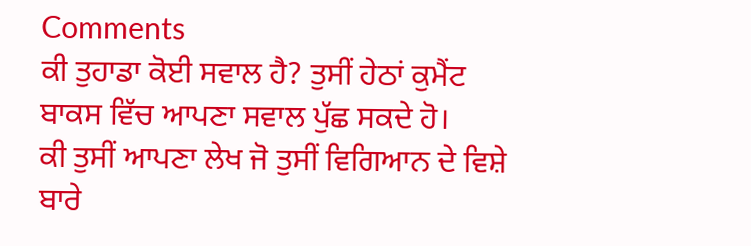Comments
ਕੀ ਤੁਹਾਡਾ ਕੋਈ ਸਵਾਲ ਹੈ? ਤੁਸੀਂ ਹੇਠਾਂ ਕੁਮੈਂਟ ਬਾਕਸ ਵਿੱਚ ਆਪਣਾ ਸਵਾਲ ਪੁੱਛ ਸਕਦੇ ਹੋ।
ਕੀ ਤੁਸੀਂ ਆਪਣਾ ਲੇਖ ਜੋ ਤੁਸੀਂ ਵਿਗਿਆਨ ਦੇ ਵਿਸ਼ੇ ਬਾਰੇ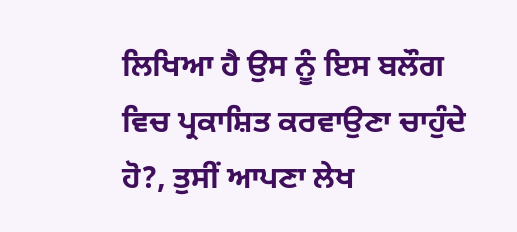ਲਿਖਿਆ ਹੈ ਉਸ ਨੂੰ ਇਸ ਬਲੌਗ ਵਿਚ ਪ੍ਰਕਾਸ਼ਿਤ ਕਰਵਾਉਣਾ ਚਾਹੁੰਦੇ ਹੋ?, ਤੁਸੀਂ ਆਪਣਾ ਲੇਖ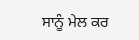ਸਾਨੂੰ ਮੇਲ ਕਰ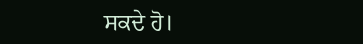ਸਕਦੇ ਹੋ।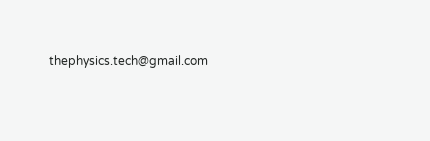thephysics.tech@gmail.com